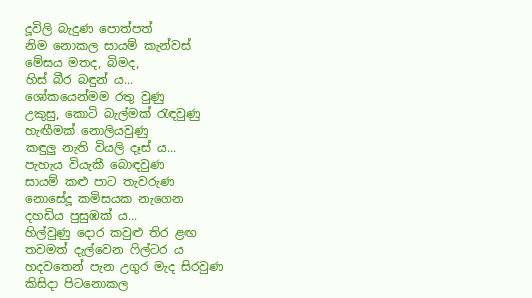දූවිලි බැදුණ පොත්පත්
නිම නොකල සායම් කැන්වස්
මේසය මතද, බිමද,
හිස් බීර බඳුන් ය...
ශෝකයෙන්මම රතු වුණු
උකුසු, කොටි බැල්මක් රැඳවුණු
හැඟීමක් නොලියවුණු
කඳුලු නැති වියලි දෑස් ය...
පැහැය වියැකී බොඳවුණ
සායම් කළු පාට තැවරුණ
නොසේදූ කමිසයක නැගෙන
දහඩිය පුසුඹක් ය...
හිල්වුණු දොර කවුළු තිර ළඟ
තවමත් දැල්වෙන ෆිල්ටර ය
හදවතෙන් පැන උගුර මැද සිරවුණ
කිසිදා පිටනොකල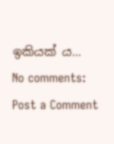ඉකියක් ය...
No comments:
Post a Comment